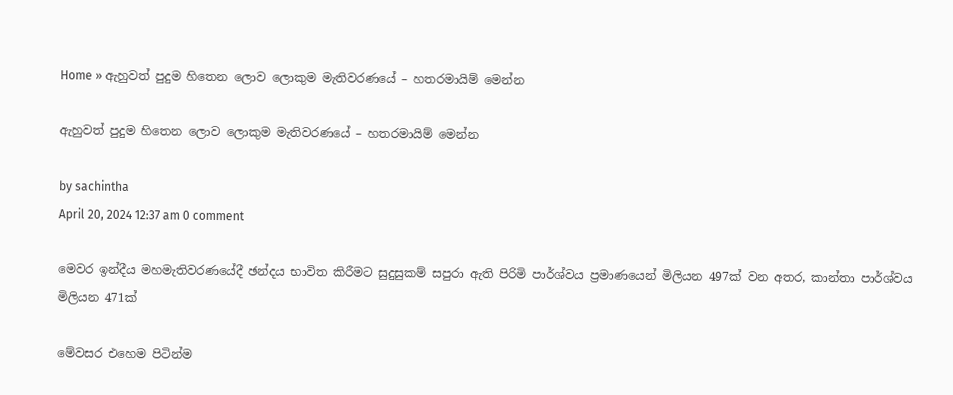Home » ඇහුවත් පුදුම හිතෙන ලොව ලොකුම මැතිවරණයේ – හතරමායිම් මෙන්න

ඇහුවත් පුදුම හිතෙන ලොව ලොකුම මැතිවරණයේ – හතරමායිම් මෙන්න

by sachintha
April 20, 2024 12:37 am 0 comment

මෙවර ඉන්දීය මහමැතිවරණයේදී ඡන්දය භාවිත කිරීමට සුදුසුකම් සපුරා ඇති පිරිමි පාර්ශ්වය ප්‍රමාණයෙන් මිලියන 497ක් වන අතර, කාන්තා පාර්ශ්වය මිලියන 471ක්

මේවසර එහෙම පිටින්ම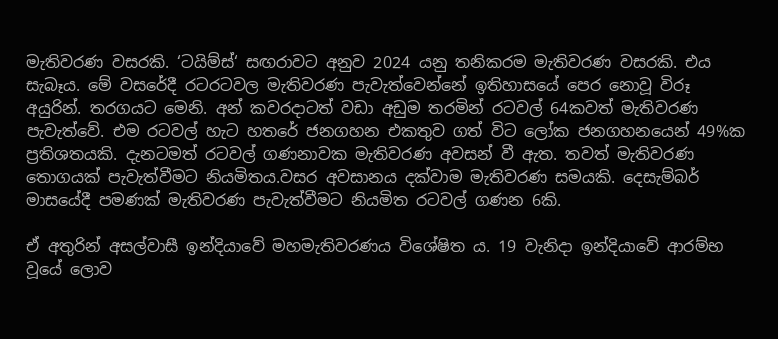මැතිවරණ වසරකි. ‘ටයිම්ස්‘ සඟරාවට අනුව 2024 යනු තනිකරම මැතිවරණ වසරකි. එය සැබෑය. මේ වසරේදී රටරටවල මැතිවරණ පැවැත්වෙන්නේ ඉතිහාසයේ පෙර නොවූ විරූ අයුරින්. තරගයට මෙනි. අන් කවරදාටත් වඩා අඩුම තරමින් රටවල් 64කවත් මැතිවරණ පැවැත්වේ. එම රටවල් හැට හතරේ ජනගහන එකතුව ගත් විට ලෝක ජනගහනයෙන් 49%ක ප්‍රතිශතයකි. දැනටමත් රටවල් ගණනාවක මැතිවරණ අවසන් වී ඇත. තවත් මැතිවරණ තොගයක් පැවැත්වීමට නියමිතය.වසර අවසානය දක්වාම මැතිවරණ සමයකි. දෙසැම්බර් මාසයේදී පමණක් මැතිවරණ පැවැත්වීමට නියමිත රටවල් ගණන 6කි.

ඒ අතුරින් අසල්වාසී ඉන්දියාවේ මහමැතිවරණය විශේෂිත ය. 19 වැනිදා ඉන්දියාවේ ආරම්භ වූයේ ලොව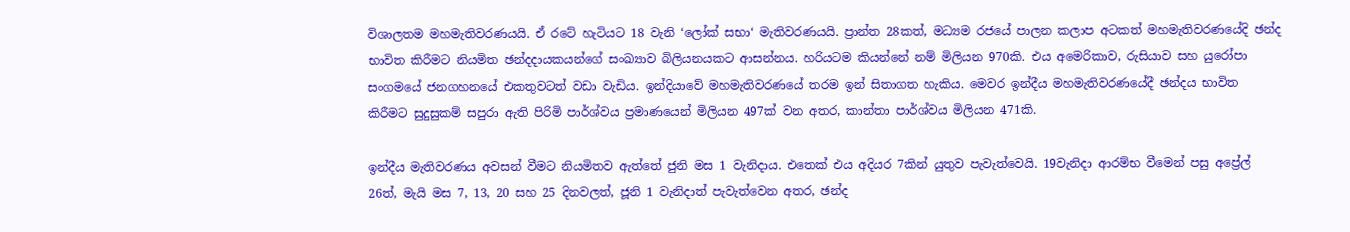විශාලතම මහමැතිවරණයයි. ඒ රටේ හැටියට 18 වැනි ‘ලෝක් සභා‘ මැතිවරණයයි. ප්‍රාන්ත 28කත්, මධ්‍යම රජයේ පාලන කලාප අටකත් මහමැතිවරණයේදි ඡන්ද භාවිත කිරීමට නියමිත ඡන්දදායකයන්ගේ සංඛ්‍යාව බිලියනයකට ආසන්නය. හරියටම කියන්නේ නම් මිලියන 970කි. එය අමෙරිකාව, රුසියාව සහ යුරෝපා සංගමයේ ජනගහනයේ එකතුවටත් වඩා වැඩිය. ඉන්දියාවේ මහමැතිවරණයේ තරම ඉන් සිතාගත හැකිය. මෙවර ඉන්දීය මහමැතිවරණයේදී ඡන්දය භාවිත කිරීමට සුදුසුකම් සපුරා ඇති පිරිමි පාර්ශ්වය ප්‍රමාණයෙන් මිලියන 497ක් වන අතර, කාන්තා පාර්ශ්වය මිලියන 471කි.

ඉන්දීය මැතිවරණය අවසන් වීමට නියමිතව ඇත්තේ ජුනි මස 1 වැනිදාය. එතෙක් එය අදියර 7කින් යුතුව පැවැත්වෙයි. 19වැනිදා ආරම්භ වීමෙන් පසු අප්‍රේල් 26ත්, මැයි මස 7, 13, 20 සහ 25 දිනවලත්, ජූනි 1 වැනිදාත් පැවැත්වෙන අතර, ඡන්ද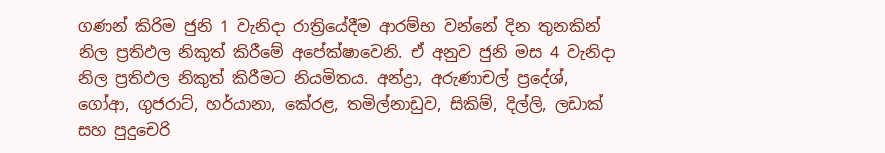ගණන් කිරිම ජුනි 1 වැනිදා රාත්‍රියේදීම ආරම්භ වන්නේ දින තුනකින් නිල ප්‍රතිඵල නිකුත් කිරීමේ අපේක්ෂාවෙනි. ඒ අනුව ජුනි මස 4 වැනිදා නිල ප්‍රතිඵල නිකුත් කිරීමට නියමිතය. අන්ද්‍රා, අරුණාචල් ප්‍රදේශ්, ගෝආ, ගුජරාට්, හර්යානා, කේරළ, තමිල්නාඩුව, සිකිම්, දිල්ලි, ලඩාක් සහ පුදුචෙරි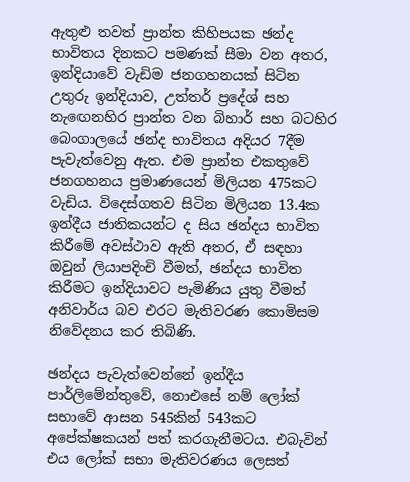ඇතුළු තවත් ප්‍රාන්ත කිහිපයක ඡන්ද භාවිතය දිනකට පමණක් සීමා වන අතර, ඉන්දියාවේ වැඩිම ජනගහනයක් සිටින උතුරු ඉන්දියාව, උත්තර් ප්‍රදේශ් සහ නැඟෙනහිර ප්‍රාන්ත වන බිහාර් සහ බටහිර බෙංගාලයේ ඡන්ද භාවිතය අදියර 7දීම පැවැත්වෙනු ඇත. එම ප්‍රාන්ත එකතුවේ ජනගහනය ප්‍රමාණයෙන් මිලියන 475කට වැඩිය. විදෙස්ගතව සිටින මිලියන 13.4ක ඉන්දීය ජාතිකයන්ට ද සිය ඡන්දය භාවිත කිරීමේ අවස්ථාව ඇති අතර, ඒ සඳහා ඔවුන් ලියාපදිංචි වීමත්, ඡන්දය භාවිත කිරීමට ඉන්දියාවට පැමිණිය යුතු වීමත් අනිවාර්ය බව එරට මැතිවරණ කොමිසම නිවේදනය කර තිබිණි.

ඡන්දය පැවැත්වෙන්නේ ඉන්දීය පාර්ලිමේන්තුවේ, නොඑසේ නම් ලෝක් සභාවේ ආසන 545කින් 543කට අපේක්ෂකයන් පත් කරගැනීමටය. එබැවින් එය ලෝක් සභා මැතිවරණය ලෙසත්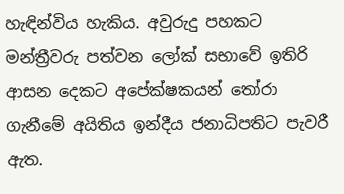හැඳින්විය හැකිය. අවුරුදු පහකට මන්ත්‍රීවරු පත්වන ලෝක් සභාවේ ඉතිරි ආසන දෙකට අපේක්ෂකයන් තෝරා ගැනීමේ අයිතිය ඉන්දීය ජනාධිපතිට පැවරී ඇත.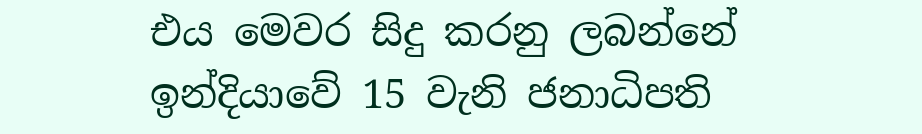එය මෙවර සිදු කරනු ලබන්නේ ඉන්දියාවේ 15 වැනි ජනාධිපති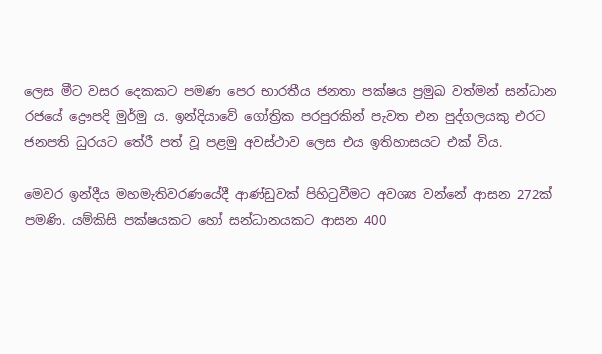ලෙස මීට වසර දෙකකට පමණ පෙර භාරතීය ජනතා පක්ෂය ප්‍රමුඛ වත්මන් සන්ධාන රජයේ ද්‍රෞපදි මුර්මු ය. ඉන්දියාවේ ගෝත්‍රික පරපුරකින් පැවත එන පුද්ගලයකු එරට ජනපති ධුරයට තේරී පත් වූ පළමු අවස්ථාව ලෙස එය ඉතිහාසයට එක් විය.

මෙවර ඉන්දීය මහමැතිවරණයේදී ආණ්ඩුවක් පිහිටුවීමට අවශ්‍ය වන්නේ ආසන 272ක් පමණි. යම්කිසි පක්ෂයකට හෝ සන්ධානයකට ආසන 400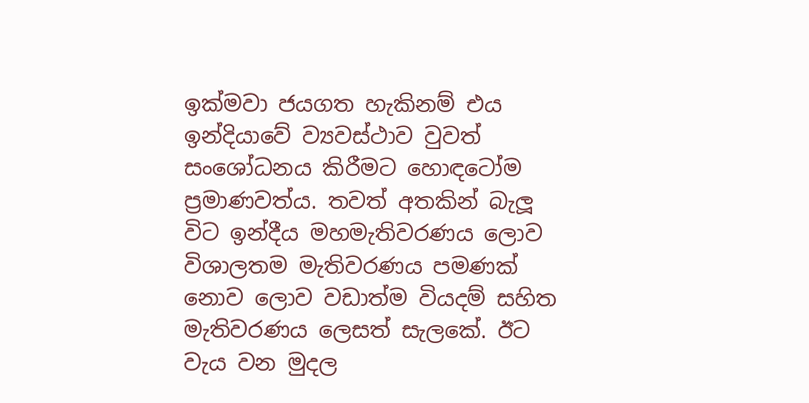ඉක්මවා ජයගත හැකිනම් එය ඉන්දියාවේ ව්‍යවස්ථාව වුවත් සංශෝධනය කිරීමට හොඳටෝම ප්‍රමාණවත්ය. තවත් අතකින් බැලූ විට ඉන්දීය මහමැතිවරණය ලොව විශාලතම මැතිවරණය පමණක් නොව ලොව වඩාත්ම වියදම් සහිත මැතිවරණය ලෙසත් සැලකේ. ඊට වැය වන මුදල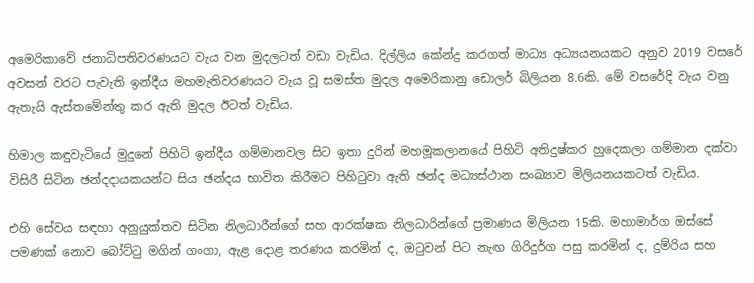අමෙරිකාවේ ජනාධිපතිවරණයට වැය වන මුදලටත් වඩා වැඩිය. දිල්ලිය කේන්ද්‍ර කරගත් මාධ්‍ය අධ්‍යයනයකට අනුව 2019 වසරේ අවසන් වරට පැවැති ඉන්දීය මහමැතිවරණයට වැය වූ සමස්ත මුදල අමෙරිකානු ඩොලර් බිලියන 8.6කි. මේ වසරේදි වැය වනු ඇතැයි ඇස්තමේන්තු කර ඇති මුදල ඊටත් වැඩිය.

හිමාල කඳුවැටියේ මුදුනේ පිහිටි ඉන්දීය ගම්මානවල සිට ඉතා දුරින් මහමූකලානයේ පිහිටි අතිදුෂ්කර හුදෙකලා ගම්මාන දක්වා විසිරී සිටින ඡන්දදායකයන්ට සිය ඡන්දය භාවිත කිරීමට පිහිටුවා ඇති ඡන්ද මධ්‍යස්ථාන සංඛ්‍යාව මිලියනයකටත් වැඩිය.

එහි සේවය සඳහා අනුයුක්තව සිටින නිලධාරීන්ගේ සහ ආරක්ෂක නිලධාරින්ගේ ප්‍රමාණය මිලියන 15කි. මහාමාර්ග ඔස්සේ පමණක් නොව බෝට්ටු මගින් ගංගා, ඇළ දොළ තරණය කරමින් ද, ඔටුවන් පිට නැඟ ගිරිදුර්ග පසු කරමින් ද, දුම්රිය සහ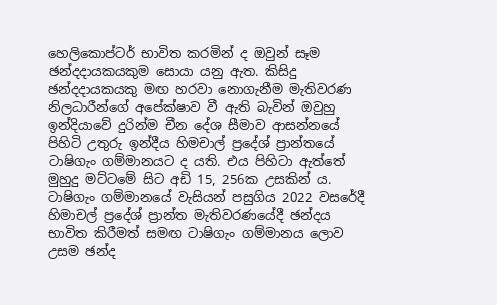හෙලිකොප්ටර් භාවිත කරමින් ද ඔවුන් සෑම ඡන්දදායකයකුම සොයා යනු ඇත. කිසිදු ඡන්දදායකයකු මඟ හරවා නොගැනීම මැතිවරණ නිලධාරීන්ගේ අපේක්ෂාව වී ඇති බැවින් ඔවුහු ඉන්දියාවේ දුරින්ම චීන දේශ සීමාව ආසන්නයේ පිහිටි උතුරු ඉන්දීය හිමචාල් ප්‍රදේශ් ප්‍රාන්තයේ ටාෂිගැං ගම්මානයට ද යති. එය පිහිටා ඇත්තේ මුහුදු මට්ටමේ සිට අඩි 15, 256ක උසකින් ය. ටාෂිගැං ගම්මානයේ වැසියන් පසුගිය 2022 වසරේදී හිමාචල් ප්‍රදේශ් ප්‍රාන්ත මැතිවරණයේදී ඡන්දය භාවිත කිරීමත් සමඟ ටාෂිගැං ගම්මානය ලොව උසම ඡන්ද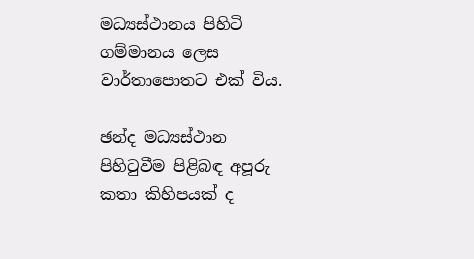මධ්‍යස්ථානය පිහිටි ගම්මානය ලෙස වාර්තාපොතට එක් විය.

ඡන්ද මධ්‍යස්ථාන පිහිටුවීම පිළිබඳ අපූරු කතා කිහිපයක් ද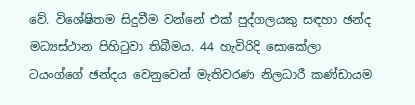වේ. වි‍ශේෂිතම සිදුවීම වන්නේ එක් පුද්ගලයකු සඳහා ඡන්ද මධ්‍යස්ථාන පිහිටුවා තිබීමය. 44 හැවිරිදි සොකේලා ටයංග්ගේ ඡන්දය වෙනුවෙන් මැතිවරණ නිලධාරී කණ්ඩායම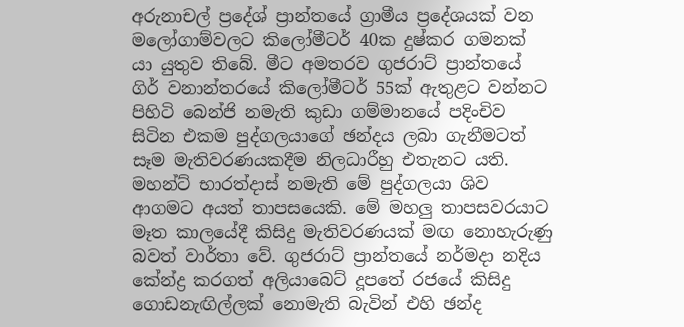අරුනාචල් ප්‍රදේශ් ප්‍රාන්තයේ ග්‍රාමීය ප්‍රදේශයක් වන මලෝගාම්වලට කිලෝමීටර් 40ක දුෂ්කර ගමනක් යා යුතුව තිබේ. මීට අමතරව ගුජරාට් ප්‍රාන්තයේ ගිර් වනාන්තරයේ කිලෝමීටර් 55ක් ඇතුළට වන්නට පිහිටි බෙන්ජි නමැති කුඩා ගම්මානයේ පදිංචිව සිටින එකම පුද්ගලයාගේ ඡන්දය ලබා ගැනීමටත් සෑම මැතිවරණයකදීම නිලධාරීහු එතැනට යති. මහන්ට් භාරත්දාස් නමැති මේ පුද්ගලයා ශිව ආගමට අයත් තාපසයෙකි. මේ මහලු තාපසවරයාට මෑත කාලයේදී කිසිදු මැතිවරණයක් මඟ නොහැරුණු බවත් වාර්තා වේ. ගුජරාට් ප්‍රාන්තයේ නර්මදා නදිය කේන්ද්‍ර කරගත් අලියාබෙට් දූපතේ රජයේ කිසිදු ගොඩනැඟිල්ලක් නොමැති බැවින් එහි ඡන්ද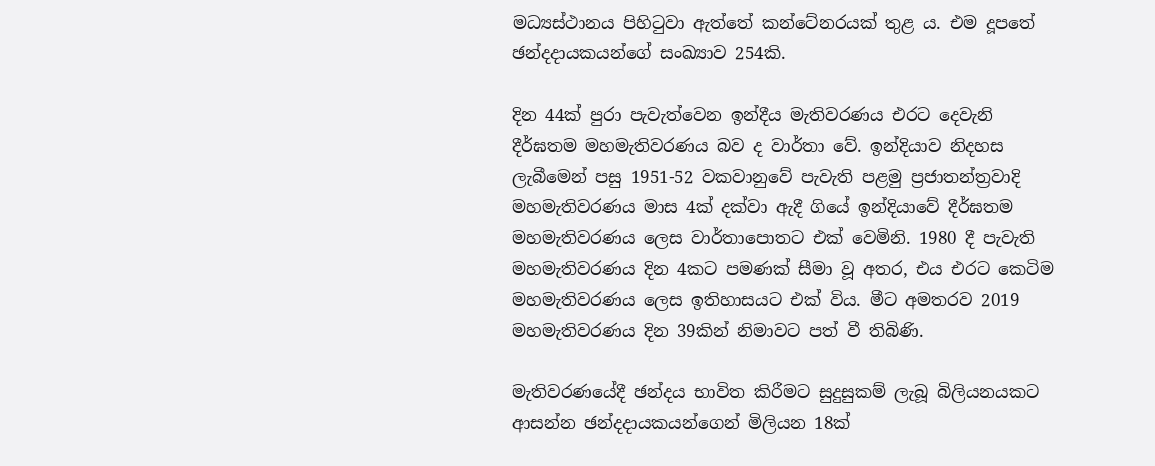මධ්‍යස්ථානය පිහිටුවා ඇත්තේ කන්ටේනරයක් තුළ ය. එම දූපතේ ඡන්දදායකයන්ගේ සංඛ්‍යාව 254කි.

දින 44ක් පුරා පැවැත්වෙන ඉන්දීය මැතිවරණය එරට දෙවැනි දීර්ඝතම මහමැතිවරණය බව ද වාර්තා වේ. ඉන්දියාව නිදහස ලැබීමෙන් පසු 1951-52 වකවානුවේ පැවැති පළමු ප්‍රජාතන්ත්‍රවාදි මහමැතිවරණය මාස 4ක් දක්වා ඇදී ගියේ ඉන්දියාවේ දීර්ඝතම මහමැතිවරණය ලෙස වාර්තාපොතට එක් වෙමිනි. 1980 දී පැවැති මහමැතිවරණය දින 4කට පමණක් සීමා වූ අතර, එය එරට කෙටිම මහමැතිවරණය ලෙස ඉතිහාසයට එක් විය. මීට අමතරව 2019 මහමැතිවරණය දින 39කින් නිමාවට පත් වී තිබිණි.

මැතිවරණයේදී ඡන්දය භාවිත කිරීමට සුදුසුකම් ලැබූ බිලියනයකට ආසන්න ඡන්දදායකයන්ගෙන් මිලියන 18ක්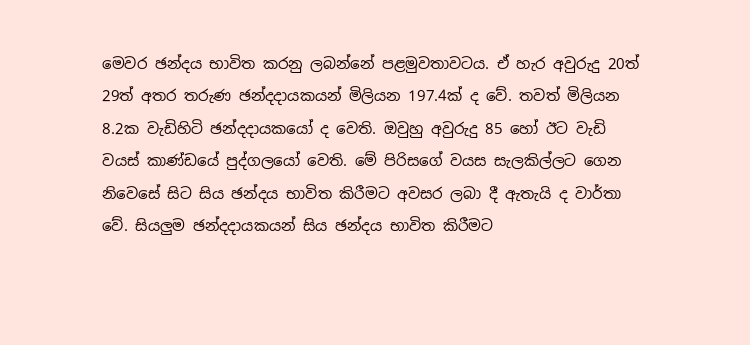මෙවර ඡන්දය භාවිත කරනු ලබන්නේ පළමුවතාවටය. ඒ හැර අවුරුදු 20ත් 29ත් අතර තරුණ ඡන්දදායකයන් මිලියන 197.4ක් ද වේ. තවත් මිලියන 8.2ක වැඩිහිටි ඡන්දදායකයෝ ද වෙති. ඔවුහු අවුරුදු 85 හෝ ඊට වැඩි වයස් කාණ්ඩයේ පුද්ගලයෝ වෙති. මේ පිරිසගේ වයස සැලකිල්ලට ගෙන නිවෙසේ සිට සිය ඡන්දය භාවිත කිරීමට අවසර ලබා දී ඇතැයි ද වාර්තා වේ. සියලුම ඡන්දදායකයන් සිය ඡන්දය භාවිත කිරීමට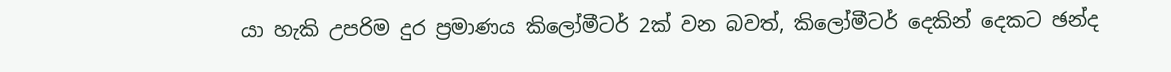යා හැකි උපරිම දුර ප්‍රමාණය කිලෝමීටර් 2ක් වන බවත්, කිලෝමීටර් දෙකින් දෙකට ඡන්ද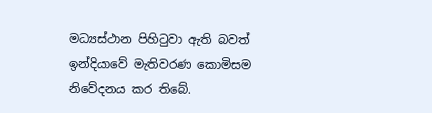මධ්‍යස්ථාන පිහිටුවා ඇති බවත් ඉන්දියාවේ මැතිවරණ කොමිසම නිවේදනය කර තිබේ.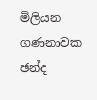මිලියන ගණනාවක ඡන්ද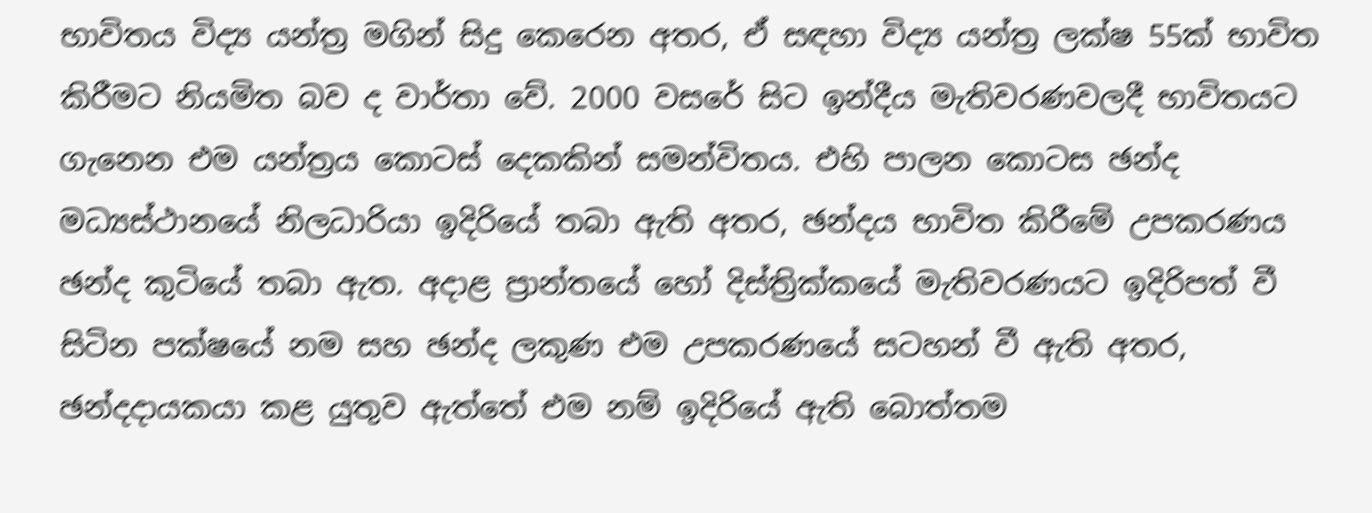භාවිතය විද්‍ය යන්ත්‍ර මගින් සිදු කෙරෙන අතර, ඒ සඳහා විද්‍ය යන්ත්‍ර ලක්ෂ 55ක් භාවිත කිරීමට නියමිත බව ද වාර්තා වේ. 2000 වසරේ සිට ඉන්දීය මැතිවරණවලදී භාවිතයට ගැනෙන එම යන්ත්‍රය කොටස් දෙකකින් සමන්විතය. එහි පාලන කොටස ඡන්ද මධ්‍යස්ථානයේ නිලධාරියා ඉදිරියේ තබා ඇති අතර, ඡන්දය භාවිත කිරීමේ උපකරණය ඡන්ද කුටියේ තබා ඇත. අදාළ ප්‍රාන්තයේ හෝ දිස්ත්‍රික්කයේ මැතිවරණයට ඉදිරිපත් වී සිටින පක්ෂයේ නම සහ ඡන්ද ලකුණ එම උපකරණයේ සටහන් වී ඇති අතර, ඡන්දදායකයා කළ යුතුව ඇත්තේ එම නම් ඉදිරියේ ඇති බොත්තම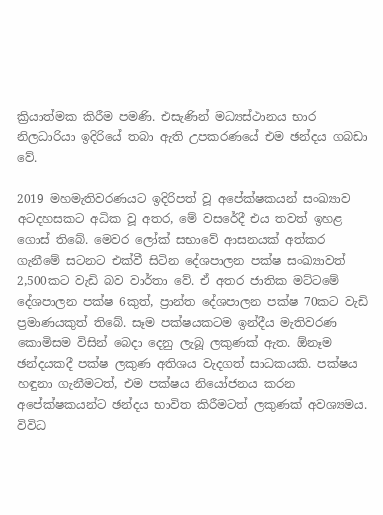ක්‍රියාත්මක කිරීම පමණි. එසැණින් මධ්‍යස්ථානය භාර නිලධාරියා ඉදිරියේ තබා ඇති උපකරණයේ එම ඡන්දය ගබඩා වේ.

2019 මහමැතිවරණයට ඉදිරිපත් වූ අපේක්ෂකයන් සංඛ්‍යාව අටදහසකට අධික වූ අතර, මේ වසරේදී එය තවත් ඉහළ ගොස් තිබේ. මෙවර ලෝක් සභාවේ ආසනයක් අත්කර ගැනීමේ සටනට එක්වී සිටින දේශපාලන පක්ෂ සංඛ්‍යාවත් 2,500කට වැඩි බව වාර්තා වේ. ඒ අතර ජාතික මට්ටමේ දේශපාලන පක්ෂ 6කුත්, ප්‍රාන්ත දේශපාලන පක්ෂ 70කට වැඩි ප්‍රමාණයකුත් තිබේ. සෑම පක්ෂයකටම ඉන්දීය මැතිවරණ කොමිසම විසින් බෙදා දෙනු ලැබූ ලකුණක් ඇත. ඕනෑම ඡන්දයකදී පක්ෂ ලකුණ අතිශය වැදගත් සාධකයකි. පක්ෂය හඳුනා ගැනීමටත්, එම පක්ෂය නියෝජනය කරන අපේක්ෂකයන්ට ඡන්දය භාවිත කිරීමටත් ලකුණක් අවශ්‍යමය. විවිධ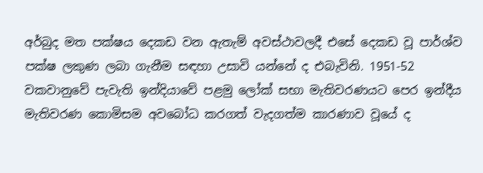අර්බුද මත පක්ෂය දෙකඩ වන ඇතැම් අවස්ථාවලදී එසේ දෙකඩ වූ පාර්ශ්ව පක්ෂ ලකුණ ලබා ගැනීම සඳහා උසාවි යන්නේ ද එබැවිනි. 1951-52 වකවානුවේ පැවැති ඉන්දියාවේ පළමු ලෝක් සභා මැතිවරණයට පෙර ඉන්දීය මැතිවරණ කොමිසම අවබෝධ කරගත් වැදගත්ම කාරණාව වූයේ ද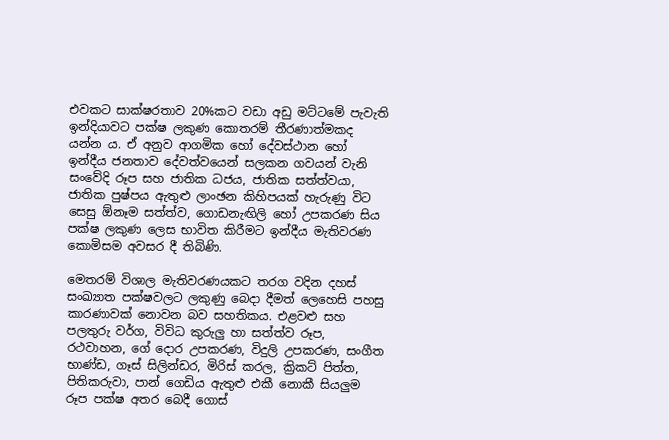එවකට සාක්ෂරතාව 20%කට වඩා අඩු මට්ටමේ පැවැති ඉන්දියාවට පක්ෂ ලකුණ කොතරම් තීරණාත්මකද යන්න ය. ඒ අනුව ආගමික හෝ දේවස්ථාන හෝ ඉන්දීය ජනතාව දේවත්වයෙන් සලකන ගවයන් වැනි සංවේදි රූප සහ ජාතික ධජය, ජාතික සත්ත්වයා, ජාතික පුෂ්පය ඇතුළු ලාංඡන කිහිපයක් හැරුණු විට සෙසු ඕනෑම සත්ත්ව, ගොඩනැඟිලි හෝ උපකරණ සිය පක්ෂ ලකුණ ලෙස භාවිත කිරීමට ඉන්දීය මැතිවරණ කොමිසම අවසර දී තිබිණි.

මෙතරම් විශාල මැතිවරණයකට තරග වදින දහස් සංඛ්‍යාත පක්ෂවලට ලකුණු බෙදා දීමත් ලෙහෙසි පහසු කාරණාවක් නොවන බව සහතිකය. එළවළු සහ පලතුරු වර්ග, විවිධ කුරුලු හා සත්ත්ව රූප, රථවාහන, ගේ දොර උපකරණ, විදුලි උපකරණ, සංගීත භාණ්ඩ, ගෑස් සිලින්ඩර, මිරිස් කරල, ක්‍රිකට් පිත්ත, පිතිකරුවා, පාන් ගෙඩිය ඇතුළු එකී නොකී සියලුම රූප පක්ෂ අතර බෙදී ගොස්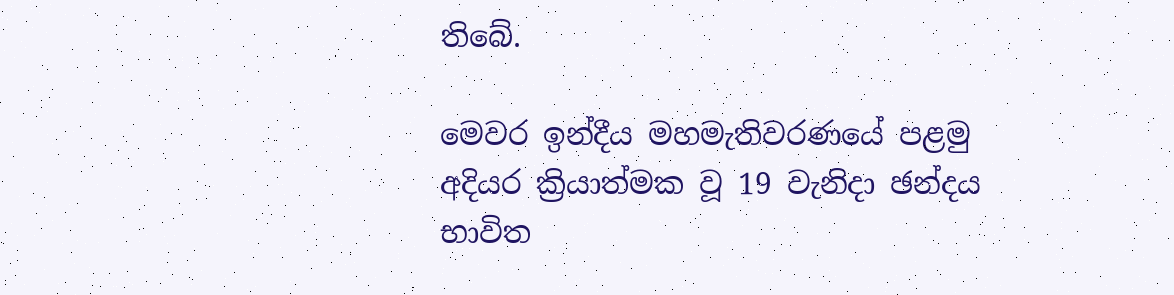තිබේ.

මෙවර ඉන්දීය මහමැතිවරණයේ පළමු අදියර ක්‍රියාත්මක වූ 19 වැනිදා ඡන්දය භාවිත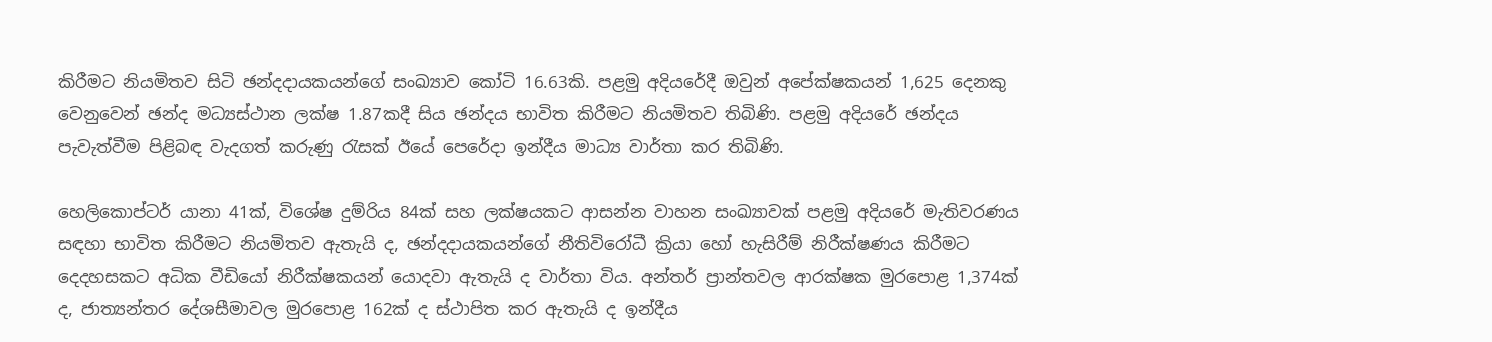කිරීමට නියමිතව සිටි ඡන්දදායකයන්ගේ සංඛ්‍යාව කෝටි 16.63කි. පළමු අදියරේදී ඔවුන් අපේක්ෂකයන් 1,625 දෙනකු වෙනුවෙන් ඡන්ද මධ්‍යස්ථාන ලක්ෂ 1.87කදී සිය ඡන්දය භාවිත කිරීමට නියමිතව තිබිණි. පළමු අදියරේ ඡන්දය පැවැත්වීම පිළිබඳ වැදගත් කරුණු රැසක් ඊයේ පෙරේදා ඉන්දීය මාධ්‍ය වාර්තා කර තිබිණි.

හෙලිකොප්ටර් යානා 41ක්, විශේෂ දුම්රිය 84ක් සහ ලක්ෂයකට ආසන්න වාහන සංඛ්‍යාවක් පළමු අදියරේ මැතිවරණය සඳහා භාවිත කිරීමට නියමිතව ඇතැයි ද, ඡන්දදායකයන්ගේ නීතිවිරෝධී ක්‍රියා හෝ හැසිරීම් නිරීක්ෂණය කිරීමට දෙදහසකට අධික වීඩියෝ නිරීක්ෂකයන් යොදවා ඇතැයි ද වාර්තා විය. අන්තර් ප්‍රාන්තවල ආරක්ෂක මුරපොළ 1,374ක් ද, ජාත්‍යන්තර දේශසීමාවල මුරපොළ 162ක් ද ස්ථාපිත කර ඇතැයි ද ඉන්දීය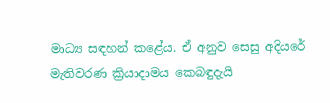මාධ්‍ය සඳහන් කළේය. ඒ අනුව සෙසු අදියරේ මැතිවරණ ක්‍රියාදාමය කෙබඳුදැයි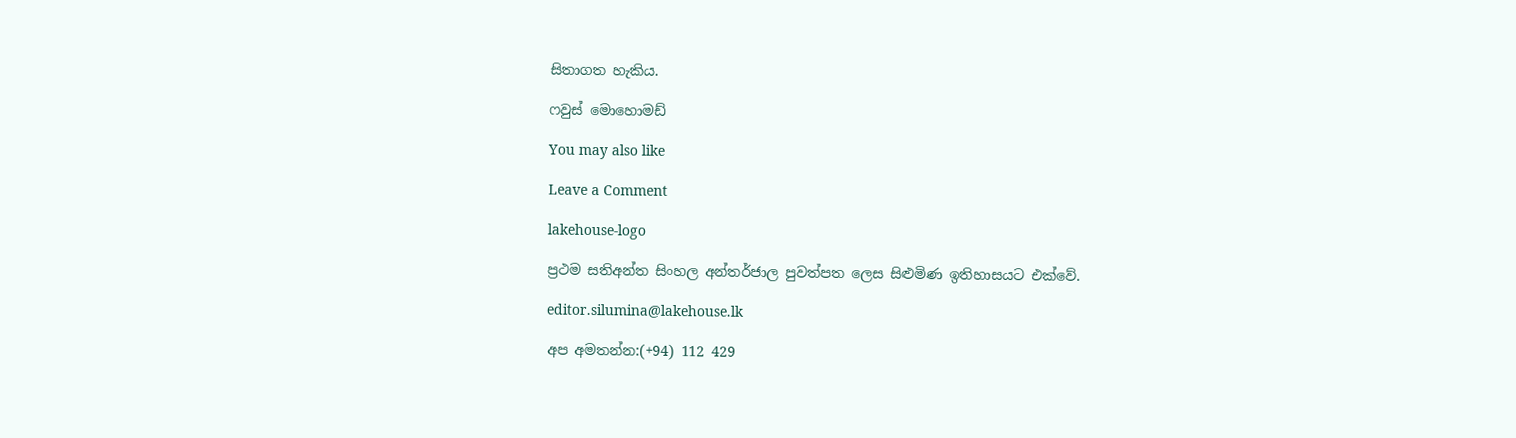සිතාගත හැකිය.

ෆවුස් මොහොමඩ්

You may also like

Leave a Comment

lakehouse-logo

ප්‍රථම සතිඅන්ත සිංහල අන්තර්ජාල පුවත්පත ලෙස සිළුමිණ ඉතිහාසයට එක්වේ.

editor.silumina@lakehouse.lk

අප අමතන්න:(+94) 112 429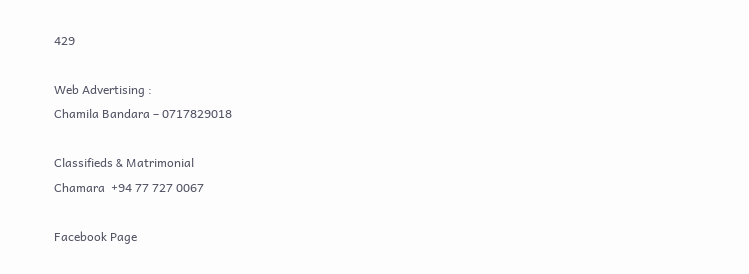429

Web Advertising :
Chamila Bandara – 0717829018

Classifieds & Matrimonial
Chamara  +94 77 727 0067

Facebook Page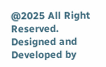@2025 All Right Reserved. Designed and Developed by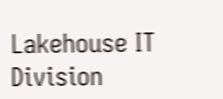Lakehouse IT Division